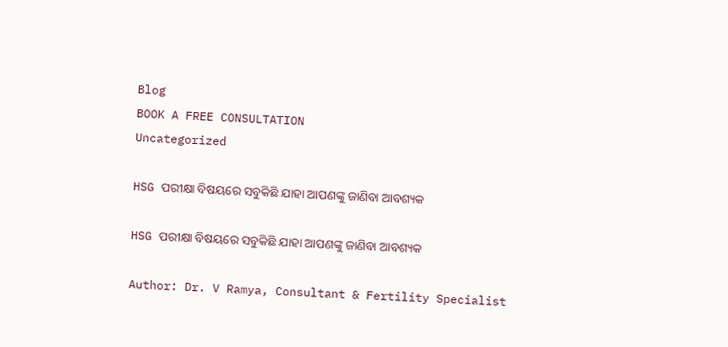Blog
BOOK A FREE CONSULTATION
Uncategorized

HSG ପରୀକ୍ଷା ବିଷୟରେ ସବୁକିଛି ଯାହା ଆପଣଙ୍କୁ ଜାଣିବା ଆବଶ୍ୟକ

HSG ପରୀକ୍ଷା ବିଷୟରେ ସବୁକିଛି ଯାହା ଆପଣଙ୍କୁ ଜାଣିବା ଆବଶ୍ୟକ

Author: Dr. V Ramya, Consultant & Fertility Specialist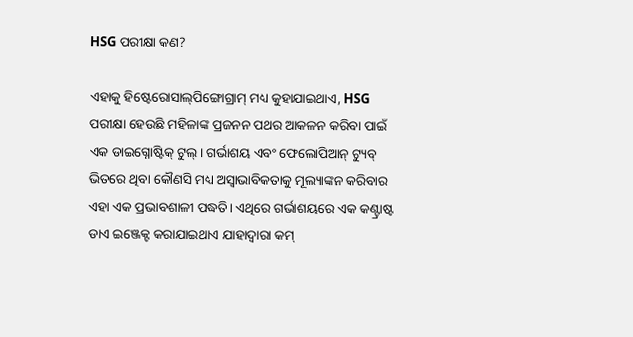HSG ପରୀକ୍ଷା କଣ?

ଏହାକୁ ହିଷ୍ଟେରୋସାଲ୍‌ପିଙ୍ଗୋଗ୍ରାମ୍ ମଧ୍ୟ କୁହାଯାଇଥାଏ, HSG ପରୀକ୍ଷା ହେଉଛି ମହିଳାଙ୍କ ପ୍ରଜନନ ପଥର ଆକଳନ କରିବା ପାଇଁ ଏକ ଡାଇଗ୍ନୋଷ୍ଟିକ୍ ଟୁଲ୍‌। ଗର୍ଭାଶୟ ଏବଂ ଫେଲୋପିଆନ୍ ଟ୍ୟୁବ୍ ଭିତରେ ଥିବା କୌଣସି ମଧ୍ୟ ଅସ୍ୱାଭାବିକତାକୁ ମୂଲ୍ୟାଙ୍କନ କରିବାର ଏହା ଏକ ପ୍ରଭାବଶାଳୀ ପଦ୍ଧତି। ଏଥିରେ ଗର୍ଭାଶୟରେ ଏକ କଣ୍ଟ୍ରାଷ୍ଟ ଡାଏ ଇଞ୍ଜେକ୍ଟ କରାଯାଇଥାଏ ଯାହାଦ୍ୱାରା କମ୍‌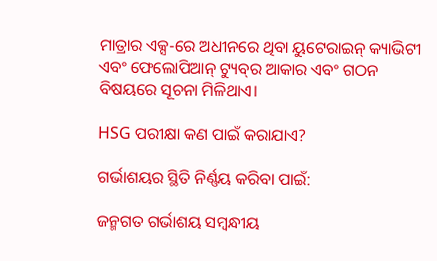ମାତ୍ରାର ଏକ୍ସ-ରେ ଅଧୀନରେ ଥିବା ୟୁଟେରାଇନ୍‌ କ୍ୟାଭିଟୀ ଏବଂ ଫେଲୋପିଆନ୍ ଟ୍ୟୁବ୍‌ର ଆକାର ଏବଂ ଗଠନ ବିଷୟରେ ସୂଚନା ମିଳିଥାଏ।

HSG ପରୀକ୍ଷା କଣ ପାଇଁ କରାଯାଏ?

ଗର୍ଭାଶୟର ସ୍ଥିତି ନିର୍ଣ୍ଣୟ କରିବା ପାଇଁ:

ଜନ୍ମଗତ ଗର୍ଭାଶୟ ସମ୍ୱନ୍ଧୀୟ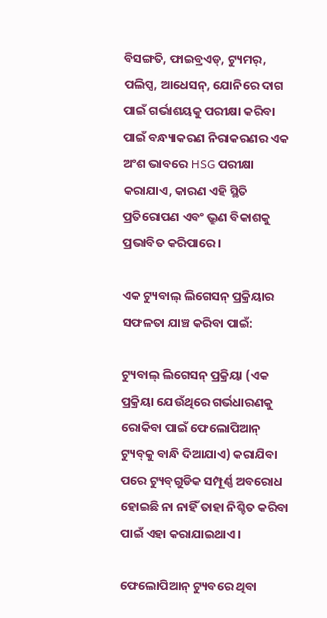ବିସଙ୍ଗତି, ଫାଇବ୍ରଏଡ୍, ଟ୍ୟୁମର୍, ପଲିପ୍ସ, ଆଧେସନ୍, ଯୋନିରେ ଦାଗ ପାଇଁ ଗର୍ଭାଶୟକୁ ପରୀକ୍ଷା କରିବା ପାଇଁ ବନ୍ଧ୍ୟାକରଣ ନିରାକରଣର ଏକ ଅଂଶ ଭାବରେ HSG ପରୀକ୍ଷା କରାଯାଏ, କାରଣ ଏହି ସ୍ଥିତି ପ୍ରତିରୋପଣ ଏବଂ ଭ୍ରୁଣ ବିକାଶକୁ ପ୍ରଭାବିତ କରିପାରେ।

ଏକ ଟ୍ୟୁବାଲ୍ ଲିଗେସନ୍ ପ୍ରକ୍ରିୟାର ସଫଳତା ଯାଞ୍ଚ କରିବା ପାଇଁ:

ଟ୍ୟୁବାଲ୍ ଲିଗେସନ୍ ପ୍ରକ୍ରିୟା (ଏକ ପ୍ରକ୍ରିୟା ଯେଉଁଥିରେ ଗର୍ଭଧାରଣକୁ ରୋକିବା ପାଇଁ ଫେଲୋପିଆନ୍ ଟ୍ୟୁବ୍‌କୁ ବାନ୍ଧି ଦିଆଯାଏ) କରାଯିବା ପରେ ଟ୍ୟୁବ୍‌ଗୁଡିକ ସମ୍ପୂର୍ଣ୍ଣ ଅବରୋଧ ହୋଇଛି ନା ନାହିଁ ତାହା ନିଶ୍ଚିତ କରିବା ପାଇଁ ଏହା କରାଯାଇଥାଏ।

ଫେଲୋପିଆନ୍ ଟ୍ୟୁବରେ ଥିବା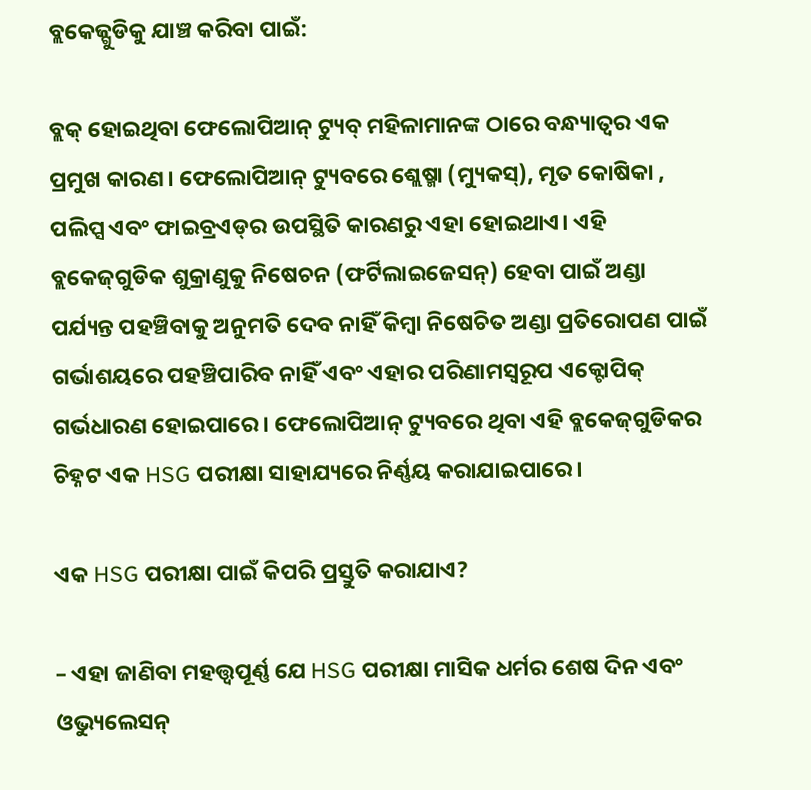ବ୍ଲକେଜ୍ଗୁଡିକୁ ଯାଞ୍ଚ କରିବା ପାଇଁ:

ବ୍ଲକ୍‌ ହୋଇଥିବା ଫେଲୋପିଆନ୍ ଟ୍ୟୁବ୍ ମହିଳାମାନଙ୍କ ଠାରେ ବନ୍ଧ୍ୟାତ୍ୱର ଏକ ପ୍ରମୁଖ କାରଣ। ଫେଲୋପିଆନ୍ ଟ୍ୟୁବରେ ଶ୍ଲେଷ୍ମା (ମ୍ୟୁକସ୍‌), ମୃତ କୋଷିକା , ପଲିପ୍ସ ଏବଂ ଫାଇବ୍ରଏଡ୍‌ର ଉପସ୍ଥିତି କାରଣରୁ ଏହା ହୋଇଥାଏ। ଏହି ବ୍ଲକେଜ୍‌ଗୁଡିକ ଶୁକ୍ରାଣୁକୁ ନିଷେଚନ (ଫର୍ଟିଲାଇଜେସନ୍) ହେବା ପାଇଁ ଅଣ୍ଡା ପର୍ଯ୍ୟନ୍ତ ପହଞ୍ଚିବାକୁ ଅନୁମତି ଦେବ ନାହିଁ କିମ୍ବା ନିଷେଚିତ ଅଣ୍ଡା ପ୍ରତିରୋପଣ ପାଇଁ ଗର୍ଭାଶୟରେ ପହଞ୍ଚିପାରିବ ନାହିଁ ଏବଂ ଏହାର ପରିଣାମସ୍ୱରୂପ ଏକ୍ଟୋପିକ୍ ଗର୍ଭଧାରଣ ହୋଇପାରେ। ଫେଲୋପିଆନ୍ ଟ୍ୟୁବରେ ଥିବା ଏହି ବ୍ଲକେଜ୍‌ଗୁଡିକର ଚିହ୍ନଟ ଏକ HSG ପରୀକ୍ଷା ସାହାଯ୍ୟରେ ନିର୍ଣ୍ଣୟ କରାଯାଇପାରେ।

ଏକ HSG ପରୀକ୍ଷା ପାଇଁ କିପରି ପ୍ରସ୍ତୁତି କରାଯାଏ?

– ଏହା ଜାଣିବା ମହତ୍ତ୍ୱପୂର୍ଣ୍ଣ ଯେ HSG ପରୀକ୍ଷା ମାସିକ ଧର୍ମର ଶେଷ ଦିନ ଏବଂ ଓଭ୍ୟୁଲେସନ୍‌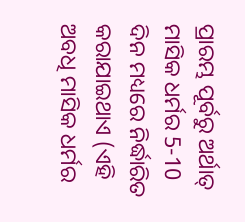ପ୍ରାରମ୍ଭ ପୂର୍ବରୁ ଅର୍ଥାତ୍ ମାସିକ ଧର୍ମର 5-10 ଦିନ ମଧ୍ୟରେ ନିର୍ଦ୍ଧାରିତ କରାଯାଇଥାଏ (ଏହି ଅବଧି ମାସିକ ଧର୍ମର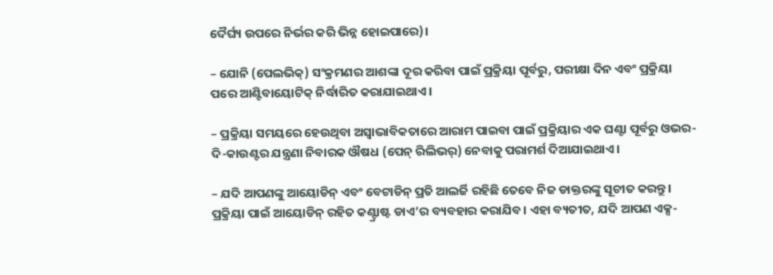ଦୈର୍ଘ୍ୟ ଉପରେ ନିର୍ଭର କରି ଭିନ୍ନ ହୋଇପାରେ)।

– ଯୋନି (ପେଲଭିକ୍) ସଂକ୍ରମଣର ଆଶଙ୍କା ଦୂର କରିବା ପାଇଁ ପ୍ରକ୍ରିୟା ପୂର୍ବରୁ, ପରୀକ୍ଷା ଦିନ ଏବଂ ପ୍ରକ୍ରିୟା ପରେ ଆଣ୍ଟିବାୟୋଟିକ୍ ନିର୍ଦ୍ଧାରିତ କରାଯାଇଥାଏ।

– ପ୍ରକ୍ରିୟା ସମୟରେ ହେଉଥିବା ଅସ୍ୱାଭାବିକତାରେ ଆରାମ ପାଇବା ପାଇଁ ପ୍ରକ୍ରିୟାର ଏକ ଘଣ୍ଟା ପୂର୍ବରୁ ଓଭର-ଦି-କାଉଣ୍ଟର ଯନ୍ତ୍ରଣା ନିବାରକ ଔଷଧ (ପେନ୍‌ ରିଲିଭର୍‌) ନେବାକୁ ପରାମର୍ଶ ଦିଆଯାଇଥାଏ।

– ଯଦି ଆପଣଙ୍କୁ ଆୟୋଡିନ୍ ଏବଂ ବେଟାଡିନ୍ ପ୍ରତି ଆଲର୍ଜି ରହିଛି ତେବେ ନିଜ ଡାକ୍ତରଙ୍କୁ ସୂଚୀତ କରନ୍ତୁ। ପ୍ରକ୍ରିୟା ପାଇଁ ଆୟୋଡିନ୍ ରହିତ କଣ୍ଟ୍ରାଷ୍ଟ ଡାଏ’ର ବ୍ୟବହାର କରାଯିବ। ଏହା ବ୍ୟତୀତ, ଯଦି ଆପଣ ଏକ୍ସ-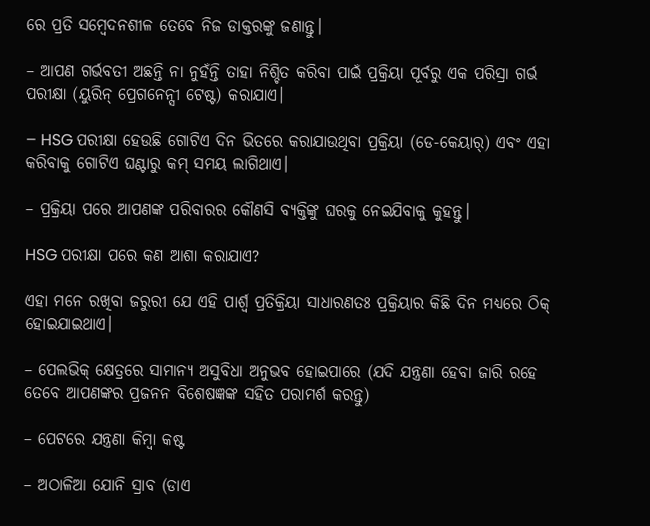ରେ ପ୍ରତି ସମ୍ବେଦନଶୀଳ ତେବେ ନିଜ ଡାକ୍ତରଙ୍କୁ ଜଣାନ୍ତୁ।

– ଆପଣ ଗର୍ଭବତୀ ଅଛନ୍ତି ନା ନୁହଁନ୍ତି ତାହା ନିଶ୍ଚିତ କରିବା ପାଇଁ ପ୍ରକ୍ରିୟା ପୂର୍ବରୁ ଏକ ପରିସ୍ରା ଗର୍ଭ ପରୀକ୍ଷା (ୟୁରିନ୍‌ ପ୍ରେଗନେନ୍ସୀ ଟେଷ୍ଟ) କରାଯାଏ।

– HSG ପରୀକ୍ଷା ହେଉଛି ଗୋଟିଏ ଦିନ ଭିତରେ କରାଯାଉଥିବା ପ୍ରକ୍ରିୟା (ଡେ-କେୟାର୍‌) ଏବଂ ଏହା କରିବାକୁ ଗୋଟିଏ ଘଣ୍ଟାରୁ କମ୍ ସମୟ ଲାଗିଥାଏ।

– ପ୍ରକ୍ରିୟା ପରେ ଆପଣଙ୍କ ପରିବାରର କୌଣସି ବ୍ୟକ୍ତିଙ୍କୁ ଘରକୁ ନେଇଯିବାକୁ କୁହନ୍ତୁ।

HSG ପରୀକ୍ଷା ପରେ କଣ ଆଶା କରାଯାଏ?

ଏହା ମନେ ରଖିବା ଜରୁରୀ ଯେ ଏହି ପାର୍ଶ୍ୱ ପ୍ରତିକ୍ରିୟା ସାଧାରଣତଃ ପ୍ରକ୍ରିୟାର କିଛି ଦିନ ମଧ୍ୟରେ ଠିକ୍‌ ହୋଇଯାଇଥାଏ।

– ପେଲଭିକ୍ କ୍ଷେତ୍ରରେ ସାମାନ୍ୟ ଅସୁବିଧା ଅନୁଭବ ହୋଇପାରେ (ଯଦି ଯନ୍ତ୍ରଣା ହେବା ଜାରି ରହେ ତେବେ ଆପଣଙ୍କର ପ୍ରଜନନ ବିଶେଷଜ୍ଞଙ୍କ ସହିତ ପରାମର୍ଶ କରନ୍ତୁ)

– ପେଟରେ ଯନ୍ତ୍ରଣା କିମ୍ବା କଷ୍ଟ

– ଅଠାଳିଆ ଯୋନି ସ୍ରାବ (ଡାଏ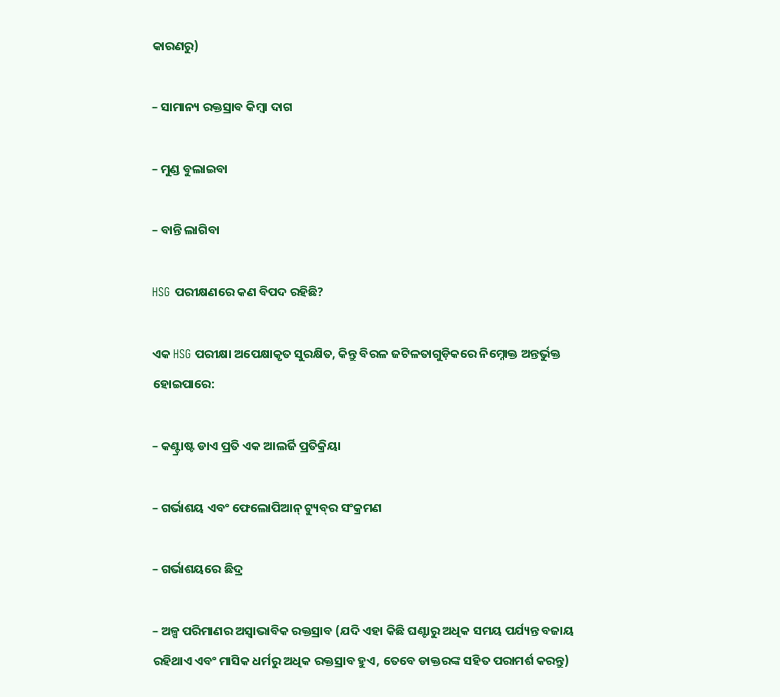କାରଣରୁ)

– ସାମାନ୍ୟ ରକ୍ତସ୍ରାବ କିମ୍ବା ଦାଗ

– ମୁଣ୍ଡ ବୁଲାଇବା

– ବାନ୍ତି ଲାଗିବା

HSG ପରୀକ୍ଷଣରେ କଣ ବିପଦ ରହିଛି?

ଏକ HSG ପରୀକ୍ଷା ଅପେକ୍ଷାକୃତ ସୁରକ୍ଷିତ, କିନ୍ତୁ ବିରଳ ଜଟିଳତାଗୁଡ଼ିକରେ ନିମ୍ନୋକ୍ତ ଅନ୍ତର୍ଭୁକ୍ତ ହୋଇପାରେ:

– କଣ୍ଟ୍ରାଷ୍ଟ ଡାଏ ପ୍ରତି ଏକ ଆଲର୍ଜି ପ୍ରତିକ୍ରିୟା

– ଗର୍ଭାଶୟ ଏବଂ ଫେଲୋପିଆନ୍ ଟ୍ୟୁବ୍‌ର ସଂକ୍ରମଣ

– ଗର୍ଭାଶୟରେ ଛିଦ୍ର

– ଅଳ୍ପ ପରିମାଣର ଅସ୍ୱାଭାବିକ ରକ୍ତସ୍ରାବ (ଯଦି ଏହା କିଛି ଘଣ୍ଟାରୁ ଅଧିକ ସମୟ ପର୍ଯ୍ୟନ୍ତ ବଜାୟ ରହିଥାଏ ଏବଂ ମାସିକ ଧର୍ମରୁ ଅଧିକ ରକ୍ତସ୍ରାବ ହୁଏ, ତେବେ ଡାକ୍ତରଙ୍କ ସହିତ ପରାମର୍ଶ କରନ୍ତୁ)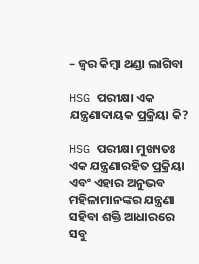– ଜ୍ୱର କିମ୍ବା ଥଣ୍ଡା ଲାଗିବା

HSG ପରୀକ୍ଷା ଏକ ଯନ୍ତ୍ରଣାଦାୟକ ପ୍ରକ୍ରିୟା କି?

HSG ପରୀକ୍ଷା ମୁଖ୍ୟତଃ ଏକ ଯନ୍ତ୍ରଣାରହିତ ପ୍ରକ୍ରିୟା ଏବଂ ଏହାର ଅନୁଭବ ମହିଳାମାନଙ୍କର ଯନ୍ତ୍ରଣା ସହିବା ଶକ୍ତି ଆଧାରରେ ସବୁ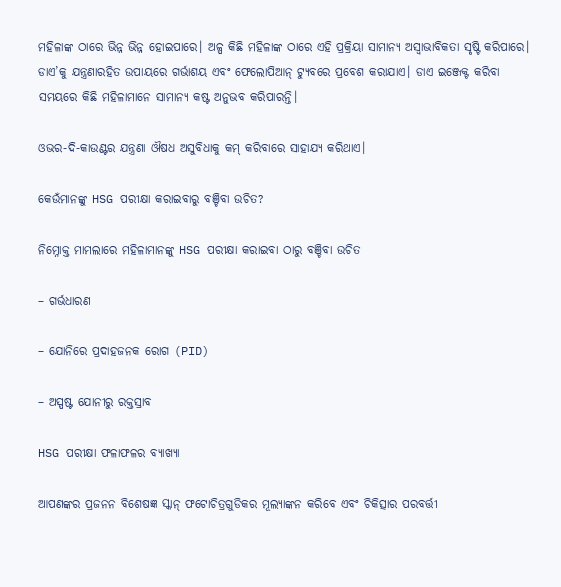ମହିଳାଙ୍କ ଠାରେ ଭିନ୍ନ ଭିନ୍ନ ହୋଇପାରେ। ଅଳ୍ପ କିଛି ମହିଳାଙ୍କ ଠାରେ ଏହି ପ୍ରକ୍ରିୟା ସାମାନ୍ୟ ଅସ୍ୱାଭାବିକତା ସୃଷ୍ଟି କରିପାରେ। ଡାଏ’କୁ ଯନ୍ତ୍ରଣାରହିତ ଉପାୟରେ ଗର୍ଭାଶୟ ଏବଂ ଫେଲୋପିଆନ୍ ଟ୍ୟୁବରେ ପ୍ରବେଶ କରାଯାଏ। ଡାଏ ଇଞ୍ଜେକ୍ଟ କରିବା ସମୟରେ କିଛି ମହିଳାମାନେ ସାମାନ୍ୟ କଷ୍ଟ ଅନୁଭବ କରିପାରନ୍ତି।

ଓଭର-ଦି-କାଉଣ୍ଟର ଯନ୍ତ୍ରଣା ଔଷଧ ଅସୁବିଧାକୁ କମ୍‌ କରିବାରେ ସାହାଯ୍ୟ କରିଥାଏ।

କେଉଁମାନଙ୍କୁ HSG ପରୀକ୍ଷା କରାଇବାରୁ ବଞ୍ଚିବା ଉଚିତ?

ନିମ୍ନୋକ୍ତ ମାମଲାରେ ମହିଳାମାନଙ୍କୁ HSG ପରୀକ୍ଷା କରାଇବା ଠାରୁ ବଞ୍ଚିବା ଉଚିତ

– ଗର୍ଭଧାରଣ

– ଯୋନିରେ ପ୍ରଦାହଜନକ ରୋଗ (PID)

– ଅସ୍ପଷ୍ଟ ଯୋନୀରୁ ରକ୍ତସ୍ରାବ

HSG ପରୀକ୍ଷା ଫଳାଫଳର ବ୍ୟାଖ୍ୟା

ଆପଣଙ୍କର ପ୍ରଜନନ ବିଶେଷଜ୍ଞ ସ୍କାନ୍ ଫଟୋଚିତ୍ରଗୁଡିକର ମୂଲ୍ୟାଙ୍କନ କରିବେ ଏବଂ ଚିକିତ୍ସାର ପରବର୍ତ୍ତୀ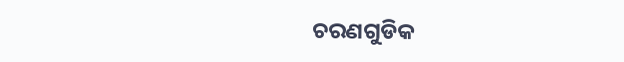ଚରଣଗୁଡିକ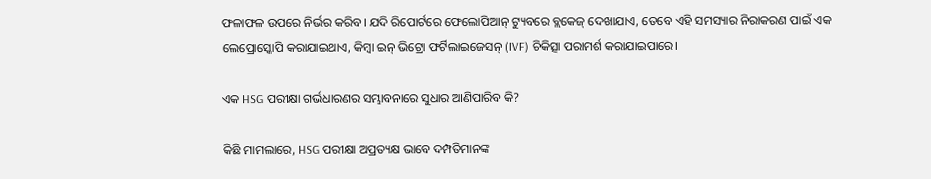ଫଳାଫଳ ଉପରେ ନିର୍ଭର କରିବ। ଯଦି ରିପୋର୍ଟରେ ଫେଲୋପିଆନ୍ ଟ୍ୟୁବରେ ବ୍ଲକେଜ୍‌ ଦେଖାଯାଏ, ତେବେ ଏହି ସମସ୍ୟାର ନିରାକରଣ ପାଇଁ ଏକ ଲେପ୍ରୋସ୍କୋପି କରାଯାଇଥାଏ, କିମ୍ବା ଇନ୍ ଭିଟ୍ରୋ ଫର୍ଟିଲାଇଜେସନ୍ (IVF) ଚିକିତ୍ସା ପରାମର୍ଶ କରାଯାଇପାରେ।

ଏକ HSG ପରୀକ୍ଷା ଗର୍ଭଧାରଣର ସମ୍ଭାବନାରେ ସୁଧାର ଆଣିପାରିବ କି?

କିଛି ମାମଲାରେ, HSG ପରୀକ୍ଷା ଅପ୍ରତ୍ୟକ୍ଷ ଭାବେ ଦମ୍ପତିମାନଙ୍କ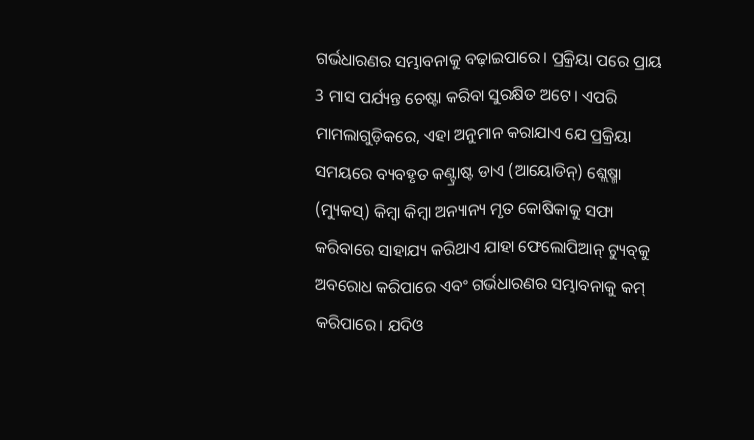ଗର୍ଭଧାରଣର ସମ୍ଭାବନାକୁ ବଢ଼ାଇପାରେ। ପ୍ରକ୍ରିୟା ପରେ ପ୍ରାୟ 3 ମାସ ପର୍ଯ୍ୟନ୍ତ ଚେଷ୍ଟା କରିବା ସୁରକ୍ଷିତ ଅଟେ। ଏପରି ମାମଲାଗୁଡ଼ିକରେ, ଏହା ଅନୁମାନ କରାଯାଏ ଯେ ପ୍ରକ୍ରିୟା ସମୟରେ ବ୍ୟବହୃତ କଣ୍ଟ୍ରାଷ୍ଟ ଡାଏ (ଆୟୋଡିନ୍) ଶ୍ଲେଷ୍ମା (ମ୍ୟୁକସ୍‌) କିମ୍ୱା କିମ୍ବା ଅନ୍ୟାନ୍ୟ ମୃତ କୋଷିକାକୁ ସଫା କରିବାରେ ସାହାଯ୍ୟ କରିଥାଏ ଯାହା ଫେଲୋପିଆନ୍ ଟ୍ୟୁବ୍‌କୁ ଅବରୋଧ କରିପାରେ ଏବଂ ଗର୍ଭଧାରଣର ସମ୍ଭାବନାକୁ କମ୍‌ କରିପାରେ। ଯଦିଓ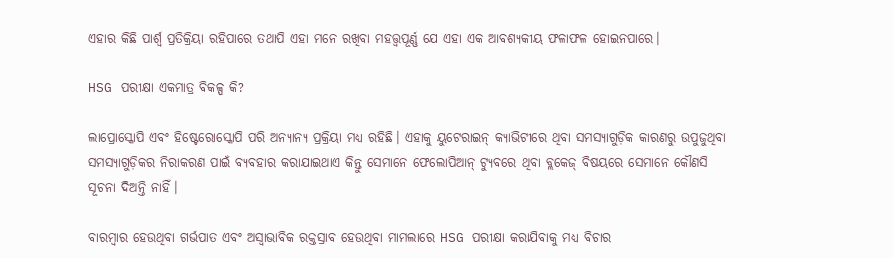ଏହାର କିଛି ପାର୍ଶ୍ୱ ପ୍ରତିକ୍ରିୟା ରହିପାରେ ତଥାପି ଏହା ମନେ ରଖିବା ମହତ୍ତ୍ୱପୂର୍ଣ୍ଣ ଯେ ଏହା ଏକ ଆବଶ୍ୟକୀୟ ଫଳାଫଳ ହୋଇନପାରେ।

HSG ପରୀକ୍ଷା ଏକମାତ୍ର ବିକଳ୍ପ କି?

ଲାପ୍ରୋସ୍କୋପି ଏବଂ ହିଷ୍ଟେରୋସ୍କୋପି ପରି ଅନ୍ୟାନ୍ୟ ପ୍ରକ୍ରିୟା ମଧ୍ୟ ରହିଛି। ଏହାକୁ ୟୁଟେରାଇନ୍‌ କ୍ୟାଭିଟୀରେ ଥିବା ସମସ୍ୟାଗୁଡ଼ିକ କାରଣରୁ ଉପୁଜୁଥିବା ସମସ୍ୟାଗୁଡ଼ିକର ନିରାକରଣ ପାଇଁ ବ୍ୟବହାର କରାଯାଇଥାଏ କିନ୍ତୁ ସେମାନେ ଫେଲୋପିଆନ୍ ଟ୍ୟୁବରେ ଥିବା ବ୍ଲକେଜ୍‌ ବିଷୟରେ ସେମାନେ କୌଣସି ସୂଚନା ଦିଅନ୍ତି ନାହିଁ।

ବାରମ୍ବାର ହେଉଥିବା ଗର୍ଭପାତ ଏବଂ ଅସ୍ୱାଭାବିକ ରକ୍ତସ୍ରାବ ହେଉଥିବା ମାମଲାରେ HSG ପରୀକ୍ଷା କରାଯିବାକୁ ମଧ୍ୟ ବିଚାର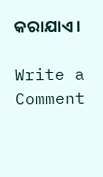କରାଯାଏ।

Write a Comment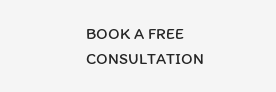BOOK A FREE CONSULTATION